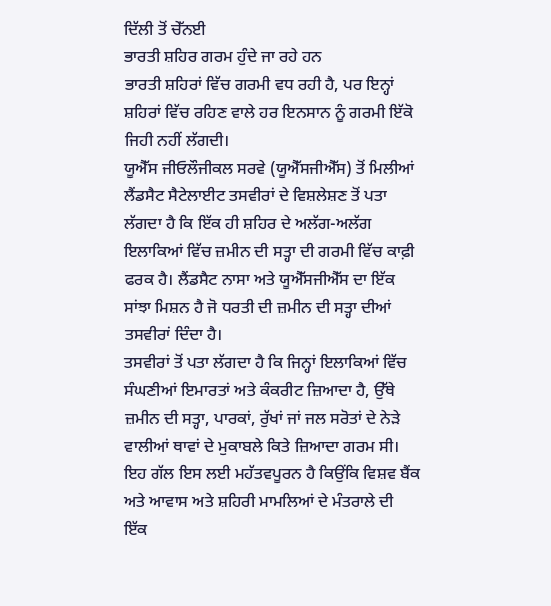ਦਿੱਲੀ ਤੋਂ ਚੇੱਨਈ
ਭਾਰਤੀ ਸ਼ਹਿਰ ਗਰਮ ਹੁੰਦੇ ਜਾ ਰਹੇ ਹਨ
ਭਾਰਤੀ ਸ਼ਹਿਰਾਂ ਵਿੱਚ ਗਰਮੀ ਵਧ ਰਹੀ ਹੈ, ਪਰ ਇਨ੍ਹਾਂ ਸ਼ਹਿਰਾਂ ਵਿੱਚ ਰਹਿਣ ਵਾਲੇ ਹਰ ਇਨਸਾਨ ਨੂੰ ਗਰਮੀ ਇੱਕੋ ਜਿਹੀ ਨਹੀਂ ਲੱਗਦੀ।
ਯੂਐੱਸ ਜੀਓਲੌਜੀਕਲ ਸਰਵੇ (ਯੂਐੱਸਜੀਐੱਸ) ਤੋਂ ਮਿਲੀਆਂ ਲੈਂਡਸੈਟ ਸੈਟੇਲਾਈਟ ਤਸਵੀਰਾਂ ਦੇ ਵਿਸ਼ਲੇਸ਼ਣ ਤੋਂ ਪਤਾ ਲੱਗਦਾ ਹੈ ਕਿ ਇੱਕ ਹੀ ਸ਼ਹਿਰ ਦੇ ਅਲੱਗ-ਅਲੱਗ ਇਲਾਕਿਆਂ ਵਿੱਚ ਜ਼ਮੀਨ ਦੀ ਸਤ੍ਹਾ ਦੀ ਗਰਮੀ ਵਿੱਚ ਕਾਫ਼ੀ ਫਰਕ ਹੈ। ਲੈਂਡਸੈਟ ਨਾਸਾ ਅਤੇ ਯੂਐੱਸਜੀਐੱਸ ਦਾ ਇੱਕ ਸਾਂਝਾ ਮਿਸ਼ਨ ਹੈ ਜੋ ਧਰਤੀ ਦੀ ਜ਼ਮੀਨ ਦੀ ਸਤ੍ਹਾ ਦੀਆਂ ਤਸਵੀਰਾਂ ਦਿੰਦਾ ਹੈ।
ਤਸਵੀਰਾਂ ਤੋਂ ਪਤਾ ਲੱਗਦਾ ਹੈ ਕਿ ਜਿਨ੍ਹਾਂ ਇਲਾਕਿਆਂ ਵਿੱਚ ਸੰਘਣੀਆਂ ਇਮਾਰਤਾਂ ਅਤੇ ਕੰਕਰੀਟ ਜ਼ਿਆਦਾ ਹੈ, ਉੱਥੇ ਜ਼ਮੀਨ ਦੀ ਸਤ੍ਹਾ, ਪਾਰਕਾਂ, ਰੁੱਖਾਂ ਜਾਂ ਜਲ ਸਰੋਤਾਂ ਦੇ ਨੇੜੇ ਵਾਲੀਆਂ ਥਾਵਾਂ ਦੇ ਮੁਕਾਬਲੇ ਕਿਤੇ ਜ਼ਿਆਦਾ ਗਰਮ ਸੀ।
ਇਹ ਗੱਲ ਇਸ ਲਈ ਮਹੱਤਵਪੂਰਨ ਹੈ ਕਿਉਂਕਿ ਵਿਸ਼ਵ ਬੈਂਕ ਅਤੇ ਆਵਾਸ ਅਤੇ ਸ਼ਹਿਰੀ ਮਾਮਲਿਆਂ ਦੇ ਮੰਤਰਾਲੇ ਦੀ ਇੱਕ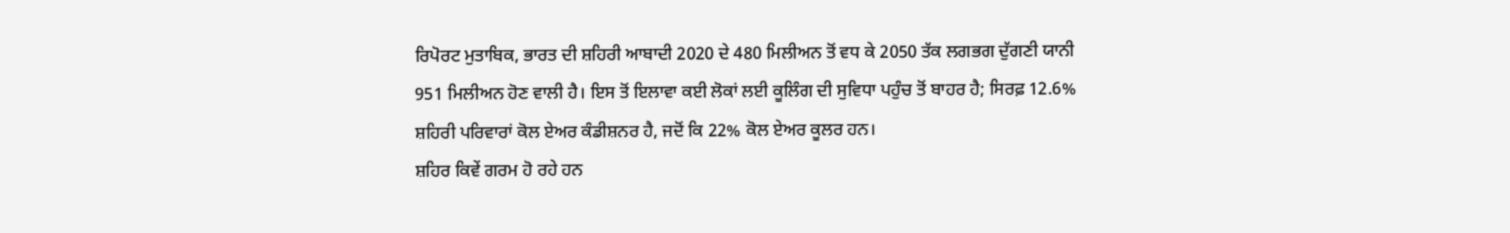ਰਿਪੋਰਟ ਮੁਤਾਬਿਕ, ਭਾਰਤ ਦੀ ਸ਼ਹਿਰੀ ਆਬਾਦੀ 2020 ਦੇ 480 ਮਿਲੀਅਨ ਤੋਂ ਵਧ ਕੇ 2050 ਤੱਕ ਲਗਭਗ ਦੁੱਗਣੀ ਯਾਨੀ 951 ਮਿਲੀਅਨ ਹੋਣ ਵਾਲੀ ਹੈ। ਇਸ ਤੋਂ ਇਲਾਵਾ ਕਈ ਲੋਕਾਂ ਲਈ ਕੂਲਿੰਗ ਦੀ ਸੁਵਿਧਾ ਪਹੁੰਚ ਤੋਂ ਬਾਹਰ ਹੈ; ਸਿਰਫ਼ 12.6% ਸ਼ਹਿਰੀ ਪਰਿਵਾਰਾਂ ਕੋਲ ਏਅਰ ਕੰਡੀਸ਼ਨਰ ਹੈ, ਜਦੋਂ ਕਿ 22% ਕੋਲ ਏਅਰ ਕੂਲਰ ਹਨ।
ਸ਼ਹਿਰ ਕਿਵੇਂ ਗਰਮ ਹੋ ਰਹੇ ਹਨ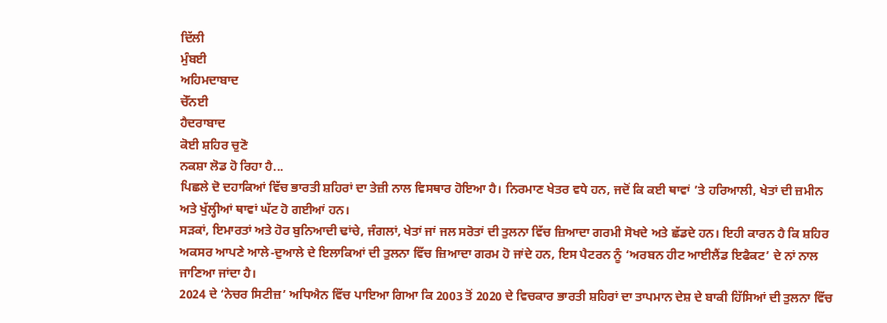ਦਿੱਲੀ
ਮੁੰਬਈ
ਅਹਿਮਦਾਬਾਦ
ਚੇੱਨਈ
ਹੈਦਰਾਬਾਦ
ਕੋਈ ਸ਼ਹਿਰ ਚੁਣੋ
ਨਕਸ਼ਾ ਲੋਡ ਹੋ ਰਿਹਾ ਹੈ...
ਪਿਛਲੇ ਦੋ ਦਹਾਕਿਆਂ ਵਿੱਚ ਭਾਰਤੀ ਸ਼ਹਿਰਾਂ ਦਾ ਤੇਜ਼ੀ ਨਾਲ ਵਿਸਥਾਰ ਹੋਇਆ ਹੈ। ਨਿਰਮਾਣ ਖੇਤਰ ਵਧੇ ਹਨ, ਜਦੋਂ ਕਿ ਕਈ ਥਾਵਾਂ ’ਤੇ ਹਰਿਆਲੀ, ਖੇਤਾਂ ਦੀ ਜ਼ਮੀਨ ਅਤੇ ਖੁੱਲ੍ਹੀਆਂ ਥਾਵਾਂ ਘੱਟ ਹੋ ਗਈਆਂ ਹਨ।
ਸੜਕਾਂ, ਇਮਾਰਤਾਂ ਅਤੇ ਹੋਰ ਬੁਨਿਆਦੀ ਢਾਂਚੇ, ਜੰਗਲਾਂ, ਖੇਤਾਂ ਜਾਂ ਜਲ ਸਰੋਤਾਂ ਦੀ ਤੁਲਨਾ ਵਿੱਚ ਜ਼ਿਆਦਾ ਗਰਮੀ ਸੋਖਦੇ ਅਤੇ ਛੱਡਦੇ ਹਨ। ਇਹੀ ਕਾਰਨ ਹੈ ਕਿ ਸ਼ਹਿਰ ਅਕਸਰ ਆਪਣੇ ਆਲੇ-ਦੁਆਲੇ ਦੇ ਇਲਾਕਿਆਂ ਦੀ ਤੁਲਨਾ ਵਿੱਚ ਜ਼ਿਆਦਾ ਗਰਮ ਹੋ ਜਾਂਦੇ ਹਨ, ਇਸ ਪੈਟਰਨ ਨੂੰ ‘ਅਰਬਨ ਹੀਟ ਆਈਲੈਂਡ ਇਫੈਕਟ’ ਦੇ ਨਾਂ ਨਾਲ ਜਾਣਿਆ ਜਾਂਦਾ ਹੈ।
2024 ਦੇ ‘ਨੇਚਰ ਸਿਟੀਜ਼’ ਅਧਿਐਨ ਵਿੱਚ ਪਾਇਆ ਗਿਆ ਕਿ 2003 ਤੋਂ 2020 ਦੇ ਵਿਚਕਾਰ ਭਾਰਤੀ ਸ਼ਹਿਰਾਂ ਦਾ ਤਾਪਮਾਨ ਦੇਸ਼ ਦੇ ਬਾਕੀ ਹਿੱਸਿਆਂ ਦੀ ਤੁਲਨਾ ਵਿੱਚ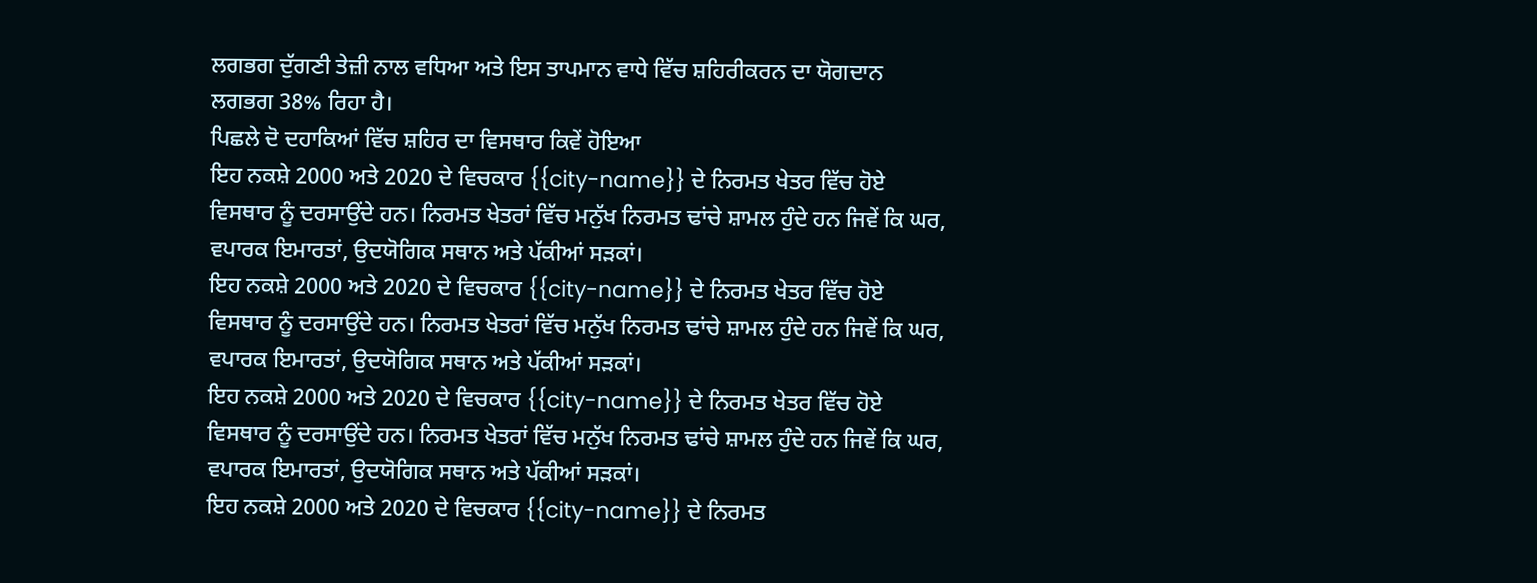ਲਗਭਗ ਦੁੱਗਣੀ ਤੇਜ਼ੀ ਨਾਲ ਵਧਿਆ ਅਤੇ ਇਸ ਤਾਪਮਾਨ ਵਾਧੇ ਵਿੱਚ ਸ਼ਹਿਰੀਕਰਨ ਦਾ ਯੋਗਦਾਨ ਲਗਭਗ 38% ਰਿਹਾ ਹੈ।
ਪਿਛਲੇ ਦੋ ਦਹਾਕਿਆਂ ਵਿੱਚ ਸ਼ਹਿਰ ਦਾ ਵਿਸਥਾਰ ਕਿਵੇਂ ਹੋਇਆ
ਇਹ ਨਕਸ਼ੇ 2000 ਅਤੇ 2020 ਦੇ ਵਿਚਕਾਰ {{city-name}} ਦੇ ਨਿਰਮਤ ਖੇਤਰ ਵਿੱਚ ਹੋਏ ਵਿਸਥਾਰ ਨੂੰ ਦਰਸਾਉਂਦੇ ਹਨ। ਨਿਰਮਤ ਖੇਤਰਾਂ ਵਿੱਚ ਮਨੁੱਖ ਨਿਰਮਤ ਢਾਂਚੇ ਸ਼ਾਮਲ ਹੁੰਦੇ ਹਨ ਜਿਵੇਂ ਕਿ ਘਰ, ਵਪਾਰਕ ਇਮਾਰਤਾਂ, ਉਦਯੋਗਿਕ ਸਥਾਨ ਅਤੇ ਪੱਕੀਆਂ ਸੜਕਾਂ।
ਇਹ ਨਕਸ਼ੇ 2000 ਅਤੇ 2020 ਦੇ ਵਿਚਕਾਰ {{city-name}} ਦੇ ਨਿਰਮਤ ਖੇਤਰ ਵਿੱਚ ਹੋਏ ਵਿਸਥਾਰ ਨੂੰ ਦਰਸਾਉਂਦੇ ਹਨ। ਨਿਰਮਤ ਖੇਤਰਾਂ ਵਿੱਚ ਮਨੁੱਖ ਨਿਰਮਤ ਢਾਂਚੇ ਸ਼ਾਮਲ ਹੁੰਦੇ ਹਨ ਜਿਵੇਂ ਕਿ ਘਰ, ਵਪਾਰਕ ਇਮਾਰਤਾਂ, ਉਦਯੋਗਿਕ ਸਥਾਨ ਅਤੇ ਪੱਕੀਆਂ ਸੜਕਾਂ।
ਇਹ ਨਕਸ਼ੇ 2000 ਅਤੇ 2020 ਦੇ ਵਿਚਕਾਰ {{city-name}} ਦੇ ਨਿਰਮਤ ਖੇਤਰ ਵਿੱਚ ਹੋਏ ਵਿਸਥਾਰ ਨੂੰ ਦਰਸਾਉਂਦੇ ਹਨ। ਨਿਰਮਤ ਖੇਤਰਾਂ ਵਿੱਚ ਮਨੁੱਖ ਨਿਰਮਤ ਢਾਂਚੇ ਸ਼ਾਮਲ ਹੁੰਦੇ ਹਨ ਜਿਵੇਂ ਕਿ ਘਰ, ਵਪਾਰਕ ਇਮਾਰਤਾਂ, ਉਦਯੋਗਿਕ ਸਥਾਨ ਅਤੇ ਪੱਕੀਆਂ ਸੜਕਾਂ।
ਇਹ ਨਕਸ਼ੇ 2000 ਅਤੇ 2020 ਦੇ ਵਿਚਕਾਰ {{city-name}} ਦੇ ਨਿਰਮਤ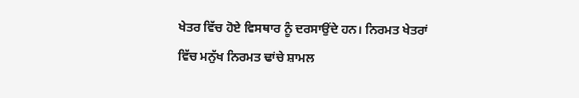ਖੇਤਰ ਵਿੱਚ ਹੋਏ ਵਿਸਥਾਰ ਨੂੰ ਦਰਸਾਉਂਦੇ ਹਨ। ਨਿਰਮਤ ਖੇਤਰਾਂ ਵਿੱਚ ਮਨੁੱਖ ਨਿਰਮਤ ਢਾਂਚੇ ਸ਼ਾਮਲ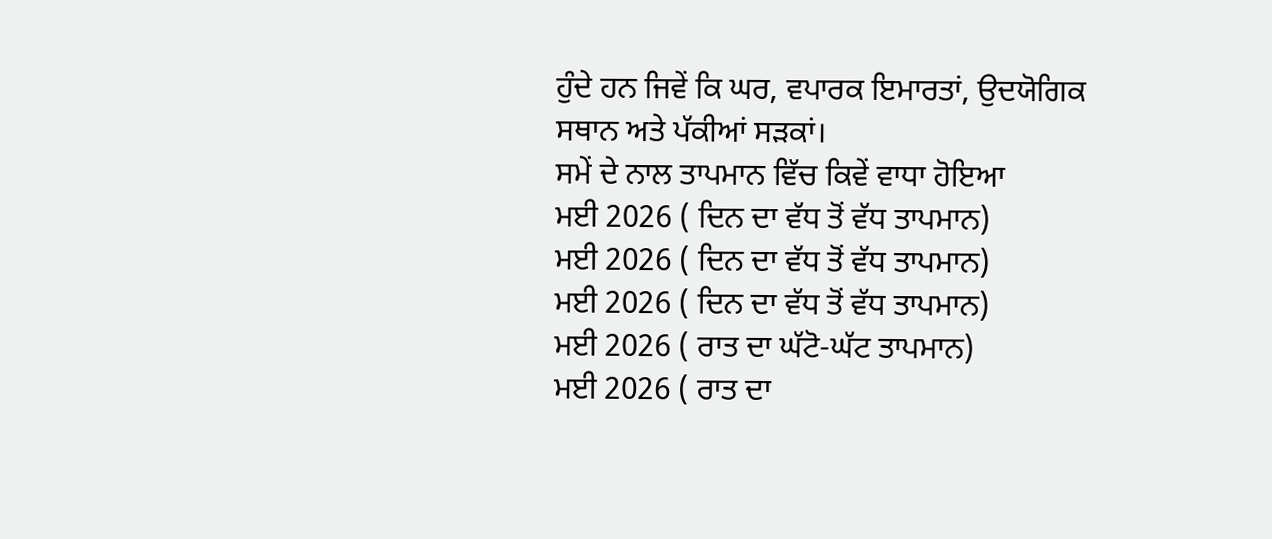ਹੁੰਦੇ ਹਨ ਜਿਵੇਂ ਕਿ ਘਰ, ਵਪਾਰਕ ਇਮਾਰਤਾਂ, ਉਦਯੋਗਿਕ ਸਥਾਨ ਅਤੇ ਪੱਕੀਆਂ ਸੜਕਾਂ।
ਸਮੇਂ ਦੇ ਨਾਲ ਤਾਪਮਾਨ ਵਿੱਚ ਕਿਵੇਂ ਵਾਧਾ ਹੋਇਆ
ਮਈ 2026 ( ਦਿਨ ਦਾ ਵੱਧ ਤੋਂ ਵੱਧ ਤਾਪਮਾਨ)
ਮਈ 2026 ( ਦਿਨ ਦਾ ਵੱਧ ਤੋਂ ਵੱਧ ਤਾਪਮਾਨ)
ਮਈ 2026 ( ਦਿਨ ਦਾ ਵੱਧ ਤੋਂ ਵੱਧ ਤਾਪਮਾਨ)
ਮਈ 2026 ( ਰਾਤ ਦਾ ਘੱਟੋ-ਘੱਟ ਤਾਪਮਾਨ)
ਮਈ 2026 ( ਰਾਤ ਦਾ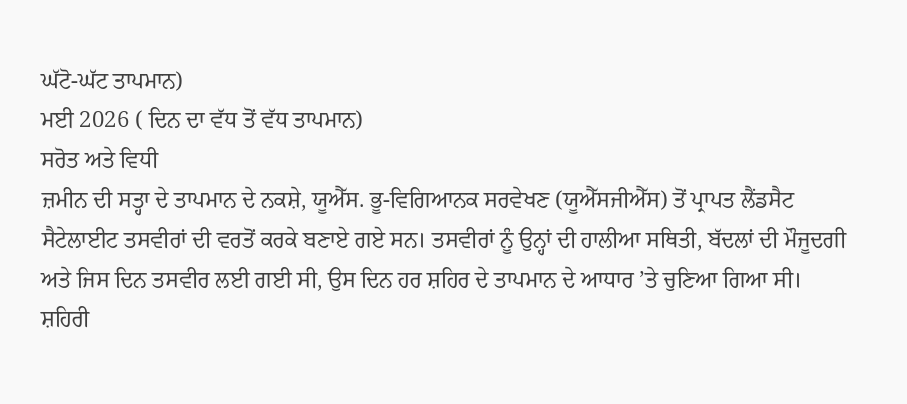ਘੱਟੋ-ਘੱਟ ਤਾਪਮਾਨ)
ਮਈ 2026 ( ਦਿਨ ਦਾ ਵੱਧ ਤੋਂ ਵੱਧ ਤਾਪਮਾਨ)
ਸਰੋਤ ਅਤੇ ਵਿਧੀ
ਜ਼ਮੀਨ ਦੀ ਸਤ੍ਹਾ ਦੇ ਤਾਪਮਾਨ ਦੇ ਨਕਸ਼ੇ, ਯੂਐੱਸ. ਭੂ-ਵਿਗਿਆਨਕ ਸਰਵੇਖਣ (ਯੂਐੱਸਜੀਐੱਸ) ਤੋਂ ਪ੍ਰਾਪਤ ਲੈਂਡਸੈਟ ਸੈਟੇਲਾਈਟ ਤਸਵੀਰਾਂ ਦੀ ਵਰਤੋਂ ਕਰਕੇ ਬਣਾਏ ਗਏ ਸਨ। ਤਸਵੀਰਾਂ ਨੂੰ ਉਨ੍ਹਾਂ ਦੀ ਹਾਲੀਆ ਸਥਿਤੀ, ਬੱਦਲਾਂ ਦੀ ਮੌਜੂਦਗੀ ਅਤੇ ਜਿਸ ਦਿਨ ਤਸਵੀਰ ਲਈ ਗਈ ਸੀ, ਉਸ ਦਿਨ ਹਰ ਸ਼ਹਿਰ ਦੇ ਤਾਪਮਾਨ ਦੇ ਆਧਾਰ ’ਤੇ ਚੁਣਿਆ ਗਿਆ ਸੀ। ਸ਼ਹਿਰੀ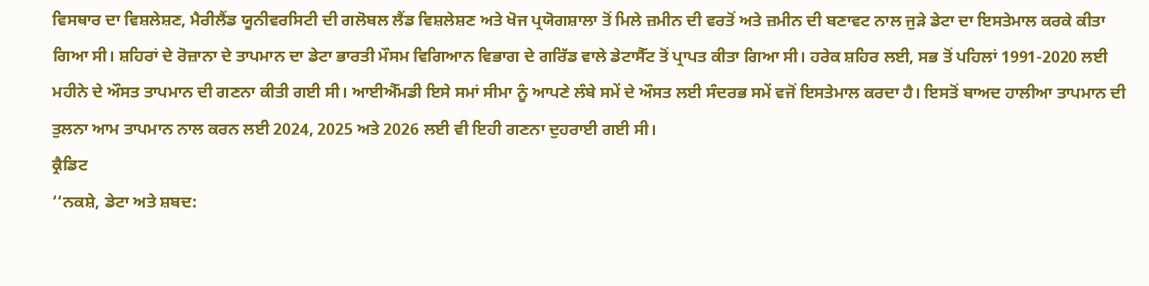ਵਿਸਥਾਰ ਦਾ ਵਿਸ਼ਲੇਸ਼ਣ, ਮੈਰੀਲੈਂਡ ਯੂਨੀਵਰਸਿਟੀ ਦੀ ਗਲੋਬਲ ਲੈਂਡ ਵਿਸ਼ਲੇਸ਼ਣ ਅਤੇ ਖੋਜ ਪ੍ਰਯੋਗਸ਼ਾਲਾ ਤੋਂ ਮਿਲੇ ਜ਼ਮੀਨ ਦੀ ਵਰਤੋਂ ਅਤੇ ਜ਼ਮੀਨ ਦੀ ਬਣਾਵਟ ਨਾਲ ਜੁੜੇ ਡੇਟਾ ਦਾ ਇਸਤੇਮਾਲ ਕਰਕੇ ਕੀਤਾ ਗਿਆ ਸੀ। ਸ਼ਹਿਰਾਂ ਦੇ ਰੋਜ਼ਾਨਾ ਦੇ ਤਾਪਮਾਨ ਦਾ ਡੇਟਾ ਭਾਰਤੀ ਮੌਸਮ ਵਿਗਿਆਨ ਵਿਭਾਗ ਦੇ ਗਰਿੱਡ ਵਾਲੇ ਡੇਟਾਸੈੱਟ ਤੋਂ ਪ੍ਰਾਪਤ ਕੀਤਾ ਗਿਆ ਸੀ। ਹਰੇਕ ਸ਼ਹਿਰ ਲਈ, ਸਭ ਤੋਂ ਪਹਿਲਾਂ 1991-2020 ਲਈ ਮਹੀਨੇ ਦੇ ਔਸਤ ਤਾਪਮਾਨ ਦੀ ਗਣਨਾ ਕੀਤੀ ਗਈ ਸੀ। ਆਈਐੱਮਡੀ ਇਸੇ ਸਮਾਂ ਸੀਮਾ ਨੂੰ ਆਪਣੇ ਲੰਬੇ ਸਮੇਂ ਦੇ ਔਸਤ ਲਈ ਸੰਦਰਭ ਸਮੇਂ ਵਜੋਂ ਇਸਤੇਮਾਲ ਕਰਦਾ ਹੈ। ਇਸਤੋਂ ਬਾਅਦ ਹਾਲੀਆ ਤਾਪਮਾਨ ਦੀ ਤੁਲਨਾ ਆਮ ਤਾਪਮਾਨ ਨਾਲ ਕਰਨ ਲਈ 2024, 2025 ਅਤੇ 2026 ਲਈ ਵੀ ਇਹੀ ਗਣਨਾ ਦੁਹਰਾਈ ਗਈ ਸੀ।
ਕ੍ਰੈਡਿਟ
‘‘ਨਕਸ਼ੇ, ਡੇਟਾ ਅਤੇ ਸ਼ਬਦ: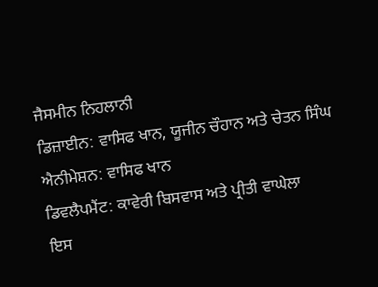ਜੈਸਮੀਨ ਨਿਹਲਾਨੀ
ਡਿਜ਼ਾਈਨ: ਵਾਸਿਫ ਖਾਨ, ਯੂਜੀਨ ਚੌਹਾਨ ਅਤੇ ਚੇਤਨ ਸਿੰਘ
ਐਨੀਮੇਸ਼ਨ: ਵਾਸਿਫ ਖਾਨ
ਡਿਵਲੈਪਮੈਂਟ: ਕਾਵੇਰੀ ਬਿਸਵਾਸ ਅਤੇ ਪ੍ਰੀਤੀ ਵਾਘੇਲਾ
ਇਸ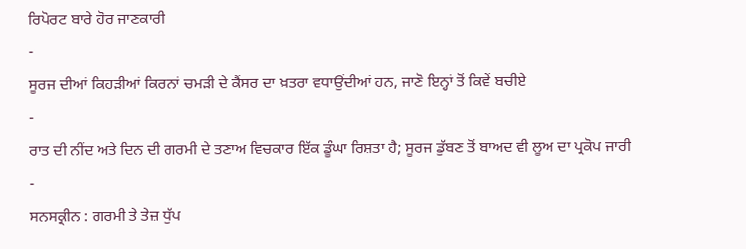ਰਿਪੋਰਟ ਬਾਰੇ ਹੋਰ ਜਾਣਕਾਰੀ
-
ਸੂਰਜ ਦੀਆਂ ਕਿਹੜੀਆਂ ਕਿਰਨਾਂ ਚਮੜੀ ਦੇ ਕੈਂਸਰ ਦਾ ਖ਼ਤਰਾ ਵਧਾਉਂਦੀਆਂ ਹਨ, ਜਾਣੋ ਇਨ੍ਹਾਂ ਤੋਂ ਕਿਵੇਂ ਬਚੀਏ
-
ਰਾਤ ਦੀ ਨੀਂਦ ਅਤੇ ਦਿਨ ਦੀ ਗਰਮੀ ਦੇ ਤਣਾਅ ਵਿਚਕਾਰ ਇੱਕ ਡੂੰਘਾ ਰਿਸ਼ਤਾ ਹੈ; ਸੂਰਜ ਡੁੱਬਣ ਤੋਂ ਬਾਅਦ ਵੀ ਲੂਅ ਦਾ ਪ੍ਰਕੋਪ ਜਾਰੀ
-
ਸਨਸਕ੍ਰੀਨ : ਗਰਮੀ ਤੇ ਤੇਜ਼ ਧੁੱਪ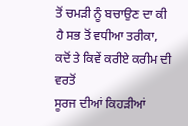ਤੋਂ ਚਮੜੀ ਨੂੰ ਬਚਾਉਣ ਦਾ ਕੀ ਹੈ ਸਭ ਤੋਂ ਵਧੀਆ ਤਰੀਕਾ, ਕਦੋਂ ਤੇ ਕਿਵੇਂ ਕਰੀਏ ਕਰੀਮ ਦੀ ਵਰਤੋਂ
ਸੂਰਜ ਦੀਆਂ ਕਿਹੜੀਆਂ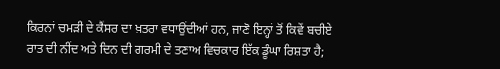ਕਿਰਨਾਂ ਚਮੜੀ ਦੇ ਕੈਂਸਰ ਦਾ ਖ਼ਤਰਾ ਵਧਾਉਂਦੀਆਂ ਹਨ, ਜਾਣੋ ਇਨ੍ਹਾਂ ਤੋਂ ਕਿਵੇਂ ਬਚੀਏ
ਰਾਤ ਦੀ ਨੀਂਦ ਅਤੇ ਦਿਨ ਦੀ ਗਰਮੀ ਦੇ ਤਣਾਅ ਵਿਚਕਾਰ ਇੱਕ ਡੂੰਘਾ ਰਿਸ਼ਤਾ ਹੈ;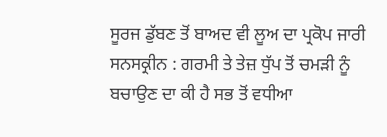ਸੂਰਜ ਡੁੱਬਣ ਤੋਂ ਬਾਅਦ ਵੀ ਲੂਅ ਦਾ ਪ੍ਰਕੋਪ ਜਾਰੀ
ਸਨਸਕ੍ਰੀਨ : ਗਰਮੀ ਤੇ ਤੇਜ਼ ਧੁੱਪ ਤੋਂ ਚਮੜੀ ਨੂੰ ਬਚਾਉਣ ਦਾ ਕੀ ਹੈ ਸਭ ਤੋਂ ਵਧੀਆ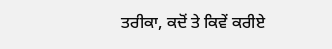ਤਰੀਕਾ, ਕਦੋਂ ਤੇ ਕਿਵੇਂ ਕਰੀਏ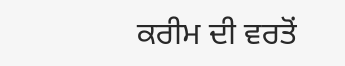ਕਰੀਮ ਦੀ ਵਰਤੋਂ